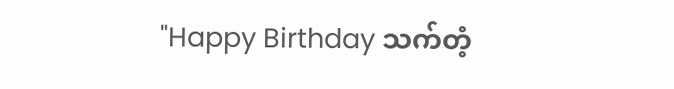"Happy Birthday သက်တံ့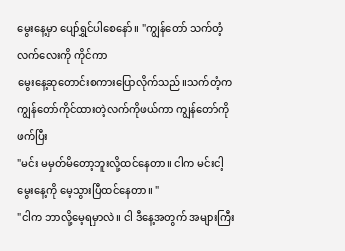မွေးနေ့မှာ ပျော်ရွှင်ပါစေနော်။ "ကျွန်တော် သက်တံ့လက်လေးကို ကိုင်ကာ
မွေးနေ့ဆုတောင်းစကားပြောလိုက်သည်။သက်တံ့က ကျွန်တော်ကိုင်ထားတဲ့လက်ကိုဖယ်ကာ ကျွန်တော်ကို ဖက်ပြီး
"မင်း မမှတ်မိတော့ဘူးလို့ထင်နေတာ။ ငါက မင်းငါ့မွေးနေ့ကို မေ့သွားပြီထင်နေတာ။ "
"ငါက ဘာလို့မေ့ရမှာလဲ။ ငါ ဒီနေ့အတွက် အများကြီး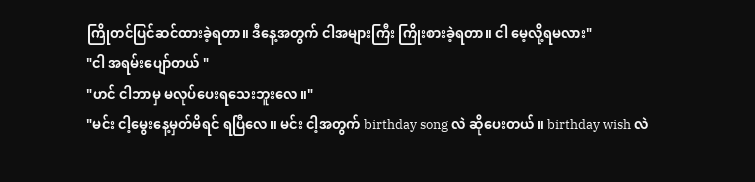ကြိုတင်ပြင်ဆင်ထားခဲ့ရတာ။ ဒီနေ့အတွက် ငါအများကြီး ကြိုးစားခဲ့ရတာ။ ငါ မေ့လို့ရမလား"
"ငါ အရမ်းပျော်တယ် "
"ဟင် ငါဘာမှ မလုပ်ပေးရသေးဘူးလေ။"
"မင်း ငါ့မွေးနေ့မှတ်မိရင် ရပြီလေ။ မင်း ငါ့အတွက် birthday song လဲ ဆိုပေးတယ်။ birthday wish လဲ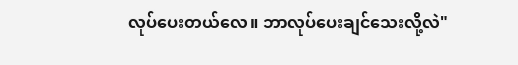လုပ်ပေးတယ်လေ။ ဘာလုပ်ပေးချင်သေးလို့လဲ"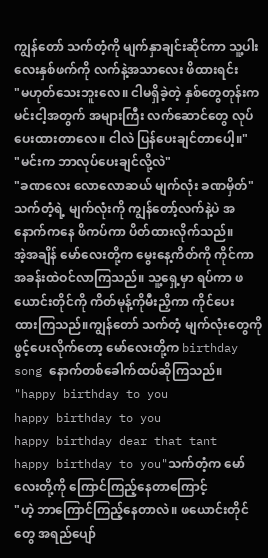ကျွန်တော် သက်တံ့ကို မျက်နှာချင်းဆိုင်ကာ သူ့ပါးလေးနှစ်ဖက်ကို လက်နဲ့အသာလေး ဖိထားရင်း
"မဟုတ်သေးဘူးလေ။ ငါမရှိခဲ့တဲ့ နှစ်တွေတုန်းက မင်းငါ့အတွက် အများကြီး လက်ဆောင်တွေ လုပ်ပေးထားတာလေ။ ငါလဲ ပြန်ပေးချင်တာပေါ့။"
"မင်းက ဘာလုပ်ပေးချင်လို့လဲ"
"ခဏလေး လောလောဆယ် မျက်လုံး ခဏမှိတ်"
သက်တံ့ရဲ့ မျက်လုံးကို ကျွန်တော့်လက်နဲ့ပဲ အနောက်ကနေ ဖိကပ်ကာ ပိတ်ထားလိုက်သည်။
အဲ့အချိန် မော်လေးတို့က မွေးနေ့ကိတ်ကို ကိုင်ကာ အခန်းထဲဝင်လာကြသည်။ သူ့ရှေ့မှာ ရပ်ကာ ဖယောင်းတိုင်ကို ကိတ်မုန့်ကိုမီးညှိကာ ကိုင်ပေး
ထားကြသည်။ကျွန်တော် သက်တံ့ မျက်လုံးတွေကို ဖွင့်ပေးလိုက်တော့ မော်လေးတို့က birthday song နောက်တစ်ခေါက်ထပ်ဆိုကြသည်။
"happy birthday to you
happy birthday to you
happy birthday dear that tant
happy birthday to you"သက်တံ့က မော်လေးတို့ကို ကြောင်ကြည့်နေတာကြောင့်
"ဟဲ့ ဘာကြောင်ကြည့်နေတာလဲ။ ဖယောင်းတိုင်တွေ အရည်ပျော်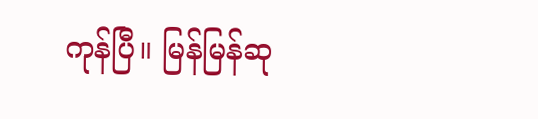ကုန်ပြီ။ မြန်မြန်ဆု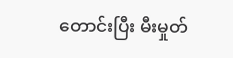တောင်းပြီး မီးမှုတ်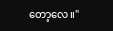တော့လေ။"